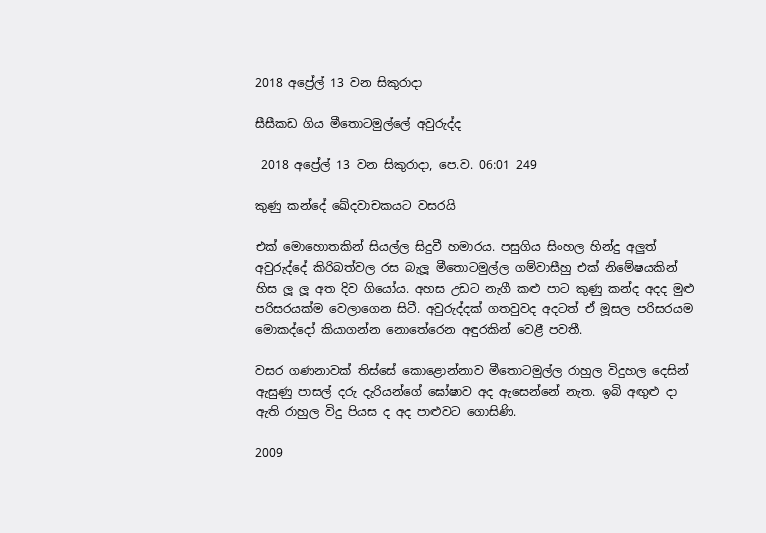2018 අප්‍රේල් 13 වන සිකුරාදා

සීසීකඩ ගිය මීතොටමුල්ලේ අවුරුද්ද

 2018 අප්‍රේල් 13 වන සිකුරාදා, පෙ.ව. 06:01 249

කුණු කන්දේ ඛේදවාචකයට වසරයි

එක් මොහොතකින් සියල්ල සිදුවී හමාරය. පසුගිය සිංහල හින්දු අලුත් අවුරුද්දේ කිරිබත්වල රස බැලූ මීතොටමුල්ල ගම්වාසීහු එක් නිමේෂයකින් හිස ලූ ලූ අත දිව ගියෝය. අහස උඩට නැගී කළු පාට කුණු කන්ද අදද මුළු පරිසරයක්ම වෙලාගෙන සිටී. අවුරුද්දක් ගතවුවද අදටත් ඒ මූසල පරිසරයම මොකද්දෝ කියාගන්න නොතේරෙන අඳුරකින් වෙළී පවතී.

වසර ගණනාවක් තිස්සේ කොළොන්නාව මීතොටමුල්ල රාහුල විදුහල දෙසින් ඇසුණු පාසල් දරු දැරියන්ගේ ඝෝෂාව අද ඇසෙන්නේ නැත. ඉබි අඟුළු දා ඇති රාහුල විදු පියස ද අද පාළුවට ගොසිණි.

2009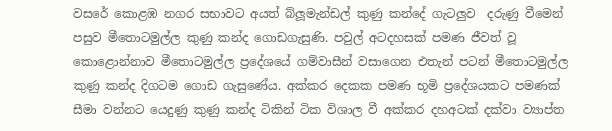වසරේ කොළඹ නගර සභාවට අයත් බ්ලූමැන්ඩල් කුණු කන්දේ ගැටලුව  දරුණු වීමෙන් පසුව මීතොටමුල්ල කුණු කන්ද ගොඩගැසුණි. පවුල් අටදහසක් පමණ ජීවත් වූ කොළොන්නාව මීතොටමුල්ල ප්‍රදේශයේ ගම්වාසීන් වසාගෙන එතැන් පටන් මීතොටමුල්ල කුණු කන්ද දිගටම ගොඩ ගැසුණේය. අක්කර දෙකක පමණ භූමි ප්‍රදේශයකට පමණක් සීමා වන්නට යෙදුණු කුණු කන්ද ටිකින් ටික විශාල වී අක්කර දහඅටක් දක්වා ව්‍යාප්ත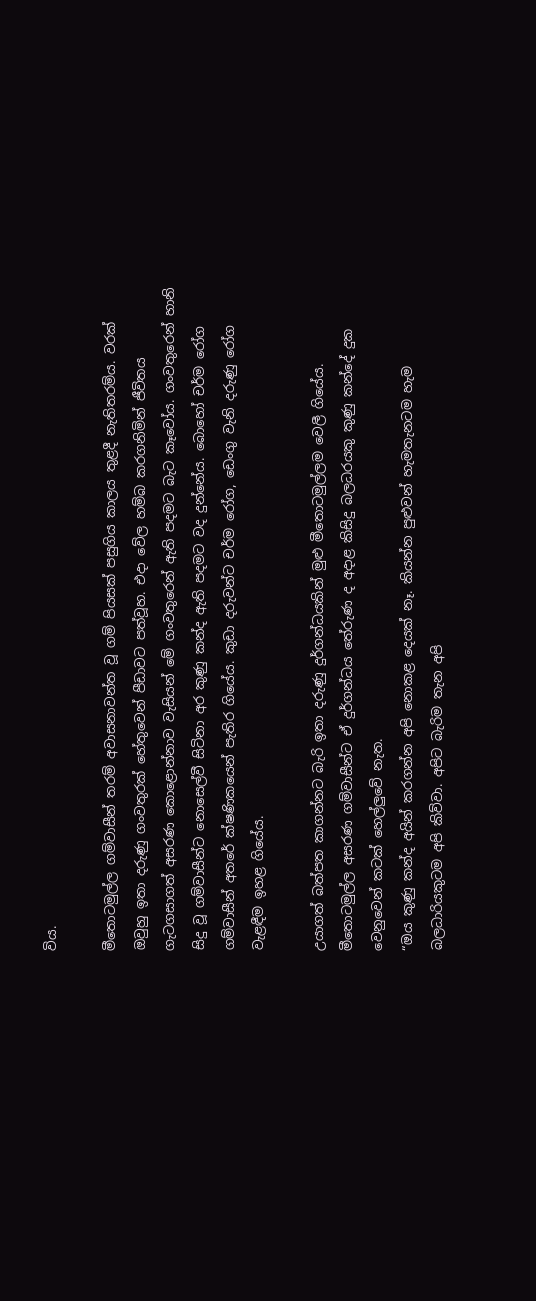විය.

මීතොටමුල්ල ගම්වාසීන් තරම් අවාසනාවන්ත වූ ගම් පියසක් පසුගිය කාලය තුළදී නැතිතරම්ය. වරක් ඔවුහු ඉතා දරුණු ගංවතුරක් හේතුවෙන් පීඩාවට පත්වූහ. එදා වේල හම්බ කරගනිමින් ජීවිතය ගැටගසාගත් අසරණ කොළොන්නාව වැසියන් මේ ගංවතුරෙන් ඇති පදමට බැට කෑවෝය. ගංවතුරෙන් හානි සිදු වූ ගම්වාසීන්ට නොසෙල්වී සිටිනා අර කුණු කන්ද ඇති පදමට වද දුන්නේය. බොහෝ චර්ම රෝග ගම්වාසීන් අතරේ ක්ෂණිකයෙන් පැතිර ගියේය. කුඩා දරුවන්ට චර්ම රෝග, ඩෙංගු වැනි දරුණු රෝග වැළඳීම ඉහළ ගියේය.

උයාගත් බත්පත කාගන්නට බැරි ඉතා දරුණු දුර්ගන්ධයකින් මුළු මීතොටමුල්ලම වෙලී ගියේය. මීතොටමුල්ල අසරණ ගම්වාසීන්ට ඒ දුර්ගන්ධය තේරුණ ද අදාළ කිසිදු බලධරයකු කුණු කන්දේ දුක වෙනුවෙන් කටක් හෙල්ලුවේ නැත.
“ඔය කුණු කන්ද අයින් කරගන්න අපි නොකළ දෙයක් නෑ. කියන්න පුළුවන් හැමතැනටම හැම බලධාරියකුටම අපි කිව්වා. අපිට බැරිම තැන අපි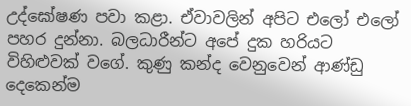උද්ඝෝෂණ පවා කළා. ඒවාවලින් අපිට එලෝ එලෝ පහර දුන්නා. බලධාරීන්ට අපේ දුක හරියට විහිළුවක් වගේ. කුණු කන්ද වෙනුවෙන් ආණ්ඩු දෙකෙන්ම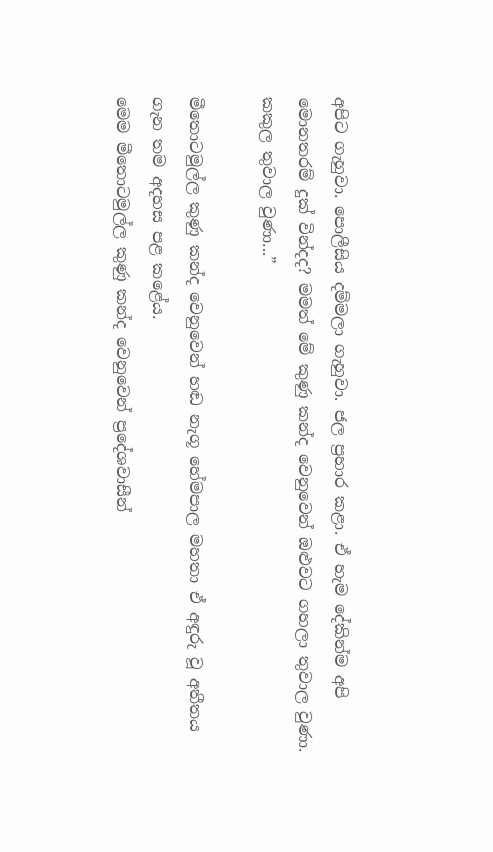අපිට ගැහුවා. පොලීසිය දම්මලා ගැහුවා. ජල ප්‍රහාර කළා. ඒ හැම දේකින්ම අපි මොනතරම් දුක් වින්දද? මමත් මේ කුණු කන්ද වෙනුවෙන් ඔළුවට ගහලා තුවාල වුණා. කකුල තුවාල වුණා...”

මීතොටමුල්ල කුණු කන්ද වෙනුවෙන් හඬ නැගූ හේමපාල මහතා ඒ අඳුරු වූ අතීතය ගැන තම අදහස පළ කළේය.
මෙම මීතොටමුල්ල කුණු කන්ද වෙනුවෙන් ප්‍රදේශවාසීන්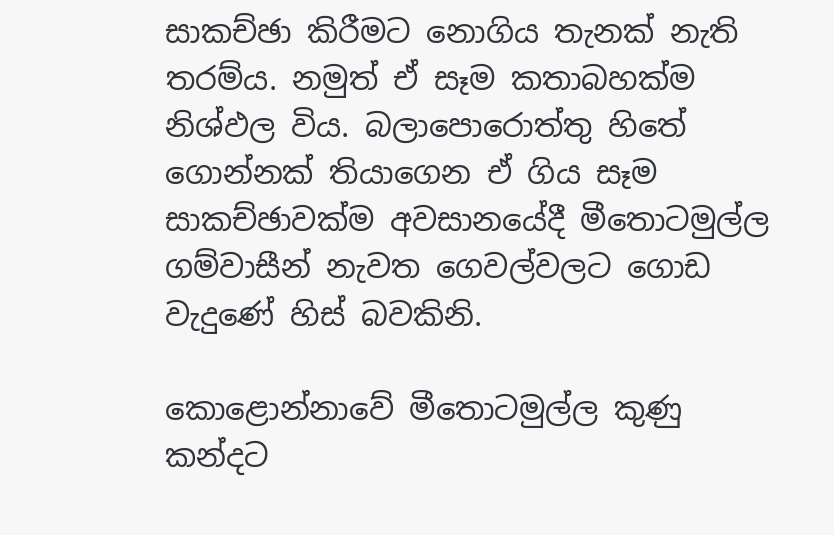සාකච්ඡා කිරීමට නොගිය තැනක් නැති තරම්ය. නමුත් ඒ සෑම කතාබහක්ම නිශ්ඵල විය. බලාපොරොත්තු හිතේ ගොන්නක් තියාගෙන ඒ ගිය සෑම සාකච්ඡාවක්ම අවසානයේදී මීතොටමුල්ල ගම්වාසීන් නැවත ගෙවල්වලට ගොඩ වැදුණේ හිස් බවකිනි.

කොළොන්නාවේ මීතොටමුල්ල කුණු කන්දට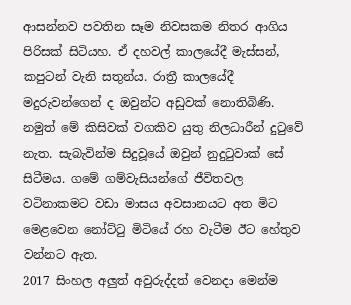ආසන්නව පවතින සෑම නිවසකම නිතර ආගිය පිරිසක් සිටියහ. ඒ දහවල් කාලයේදී මැස්සන්, කපුටන් වැනි සතුන්ය. රාත්‍රී කාලයේදී මදුරුවන්ගෙන් ද ඔවුන්ට අඩුවක් නොතිබිණි. නමුත් මේ කිසිවක් වගකිව යුතු නිලධාරීන් දුටුවේ නැත. සැබැවින්ම සිදුවූයේ ඔවුන් නුදුටුවාක් සේ සිටීමය. ගමේ ගම්වැසියන්ගේ ජීවිතවල වටිනාකමට වඩා මාසය අවසානයට අත මිට මෙළවෙන නෝට්ටු මිටියේ රහ වැටීම ඊට හේතුව වන්නට ඇත.
2017 සිංහල අලුත් අවුරුද්දත් වෙනදා මෙන්ම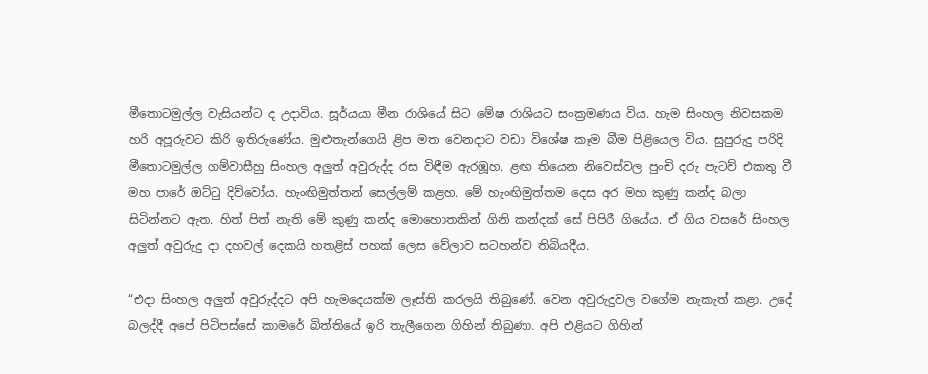මීතොටමුල්ල වැසියන්ට ද උදාවිය. සූර්යයා මීන රාශියේ සිට මේෂ රාශියට සංක්‍රමණය විය. හැම සිංහල නිවසකම හරි අපූරුවට කිරි ඉතිරුණේය. මුළුතැන්ගෙයි ළිප මත වෙනදාට වඩා විශේෂ කෑම බීම පිළියෙල විය. සුපුරුදු පරිදි මීතොටමුල්ල ගම්වාසීහු සිංහල අලුත් අවුරුද්ද රස විඳීම ඇරඹූහ. ළඟ තියෙන නිවෙස්වල පුංචි දරු පැටව් එකතු වී මහ පාරේ ඔට්ටු දිව්වෝය. හැංඟිමුත්තන් සෙල්ලම් කළහ. මේ හැංඟිමුත්තම දෙස අර මහ කුණු කන්ද බලා සිටින්නට ඇත. හිත් පිත් නැති මේ කුණු කන්ද මොහොතකින් ගිනි කන්දක් සේ පිපිරී ගියේය. ඒ ගිය වසරේ සිංහල අලුත් අවුරුදු දා දහවල් දෙකයි හතළිස් පහක් ලෙස වේලාව සටහන්ව තිබියදීය.

“එදා සිංහල අලුත් අවුරුද්දට අපි හැමදෙයක්ම ලෑස්ති කරලයි තිබුණේ. වෙන අවුරුදුවල වගේම නැකැත් කළා. උදේ බලද්දී අපේ පිටිපස්සේ කාමරේ බිත්තියේ ඉරි තැලීගෙන ගිහින් තිබුණා. අපි එළියට ගිහින්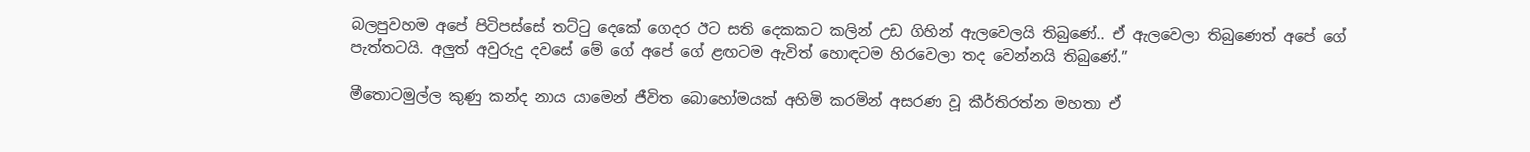බලපුවහම අපේ පිටිපස්සේ තට්ටු දෙකේ ගෙදර ඊට සති දෙකකට කලින් උඩ ගිහින් ඇලවෙලයි තිබුණේ.. ඒ ඇලවෙලා තිබුණෙත් අපේ ගේ පැත්තටයි. අලුත් අවුරුදු දවසේ මේ ගේ අපේ ගේ ළඟටම ඇවිත් හොඳටම හිරවෙලා තද වෙන්නයි තිබුණේ.”

මීතොටමුල්ල කුණු කන්ද නාය යාමෙන් ජීවිත බොහෝමයක් අහිමි කරමින් අසරණ වූ කීර්තිරත්න මහතා ඒ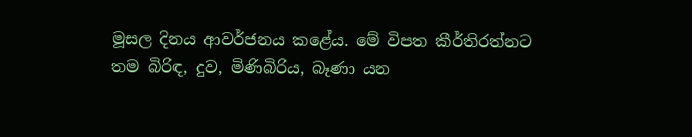මූසල දිනය ආවර්ජනය කළේය. මේ විපත කීර්තිරත්නට තම බිරිඳ, දුව, මිණිබිරිය, බෑණා යන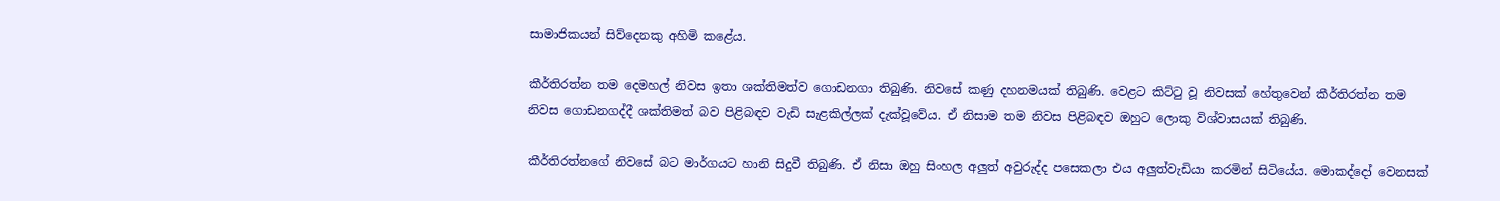සාමාජිකයන් සිව්දෙනකු අහිමි කළේය.

කීර්තිරත්න තම දෙමහල් නිවස ඉතා ශක්තිමත්ව ගොඩනගා තිබුණි. නිවසේ කණු දහනමයක් තිබුණි. වෙළට කිට්ටු වූ නිවසක් හේතුවෙන් කීර්තිරත්න තම නිවස ගොඩනගද්දී ශක්තිමත් බව පිළිබඳව වැඩි සැළකිල්ලක් දැක්වූවේය. ඒ නිසාම තම නිවස පිළිබඳව ඔහුට ලොකු විශ්වාසයක් තිබුණි.

කීර්තිරත්නගේ නිවසේ බට මාර්ගයට හානි සිදුවී තිබුණි. ඒ නිසා ඔහු සිංහල අලුත් අවුරුද්ද පසෙකලා එය අලුත්වැඩියා කරමින් සිටියේය. මොකද්දෝ වෙනසක්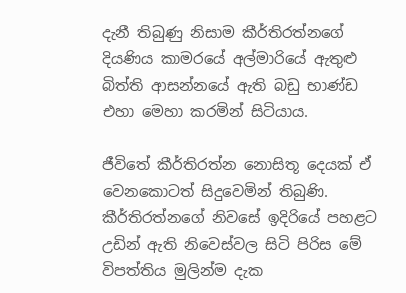දැනී තිබුණු නිසාම කීර්තිරත්නගේ දියණිය කාමරයේ අල්මාරියේ ඇතුළු බිත්ති ආසන්නයේ ඇති බඩු භාණ්ඩ එහා මෙහා කරමින් සිටියාය.

ජීවිතේ කීර්තිරත්න නොසිතූ දෙයක් ඒ වෙනකොටත් සිදුවෙමින් තිබුණි. කීර්තිරත්නගේ නිවසේ ඉදිරියේ පහළට උඩින් ඇති නිවෙස්වල සිටි පිරිස මේ විපත්තිය මුලින්ම දැක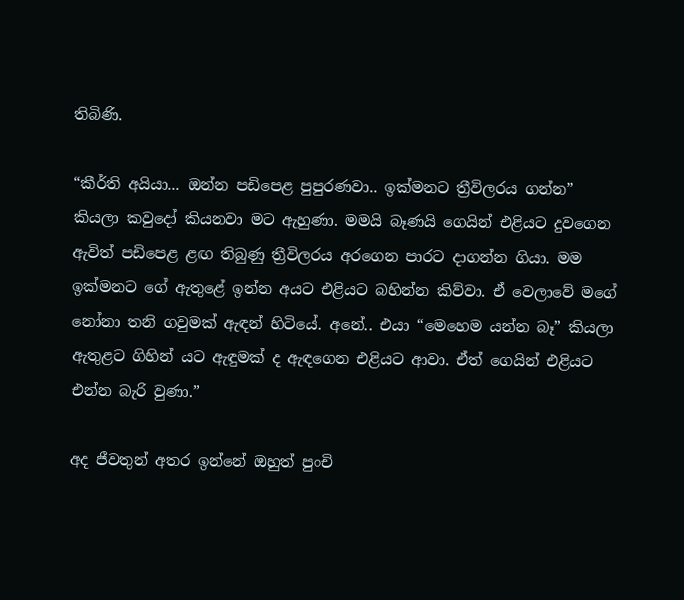තිබිණි.

“කීර්ති අයියා... ඔන්න පඩිපෙළ පුපුරණවා.. ඉක්මනට ත්‍රීවිලරය ගන්න” කියලා කවුදෝ කියනවා මට ඇහුණා. මමයි බෑණයි ගෙයින් එළියට දුවගෙන ඇවිත් පඩිපෙළ ළඟ තිබුණු ත්‍රීවිලරය අරගෙන පාරට දාගන්න ගියා. මම ඉක්මනට ගේ ඇතුළේ ඉන්න අයට එළියට බහින්න කිව්වා. ඒ වෙලාවේ මගේ නෝනා තනි ගවුමක් ඇඳන් හිටියේ. අනේ.. එයා “මෙහෙම යන්න බෑ” කියලා ඇතුළට ගිහින් යට ඇඳුමක් ද ඇඳගෙන එළියට ආවා. ඒත් ගෙයින් එළියට එන්න බැරි වුණා.”

අද ජීවතුන් අතර ඉන්නේ ඔහුත් පුංචි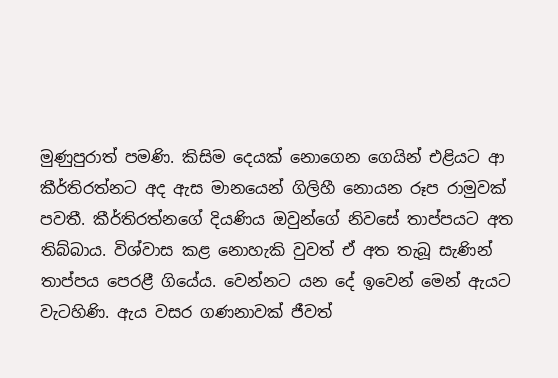මුණුපුරාත් පමණි. කිසිම දෙයක් නොගෙන ගෙයින් එළියට ආ කීර්තිරත්නට අද ඇස මානයෙන් ගිලිහී නොයන රූප රාමුවක් පවතී. කීර්තිරත්නගේ දියණිය ඔවුන්ගේ නිවසේ තාප්පයට අත තිබ්බාය. විශ්වාස කළ නොහැකි වුවත් ඒ අත තැබූ සැණින් තාප්පය පෙරළී ගියේය. වෙන්නට යන දේ ඉවෙන් මෙන් ඇයට වැටහිණි. ඇය වසර ගණනාවක් ජීවත්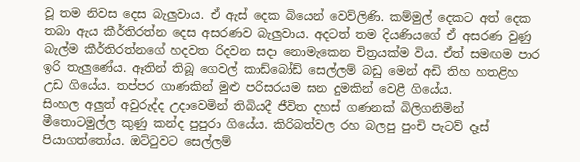වූ තම නිවස දෙස බැලුවාය. ඒ ඇස් දෙක බියෙන් වෙව්ලිණි. කම්මුල් දෙකට අත් දෙක තබා ඇය කීර්තිරත්න දෙස අසරණව බැලුවාය. අදටත් තම දියණියගේ ඒ අසරණ වුණු බැල්ම කීර්තිරත්නගේ හදවත රිදවන සදා නොමැකෙන චිත්‍රයක්ම විය. ඒත් සමඟම පාර ඉරි තැලුණේය. ඈතින් තිබූ ගෙවල් කාඩ්බෝඩ් සෙල්ලම් බඩු මෙන් අඩි තිහ හතළිහ උඩ ගියේය. තප්පර ගාණකින් මුළු පරිසරයම ඝන දුමකින් වෙළී ගියේය.
සිංහල අලුත් අවුරුද්ද උදාවෙමින් තිබියදී ජීවිත දහස් ගණනක් බිලිගනිමින් මීතොටමුල්ල කුණු කන්ද පුපුරා ගියේය. කිරිබත්වල රහ බලපු පුංචි පැටව් දෑස් පියාගත්තෝය. ඔට්ටුවට සෙල්ලම්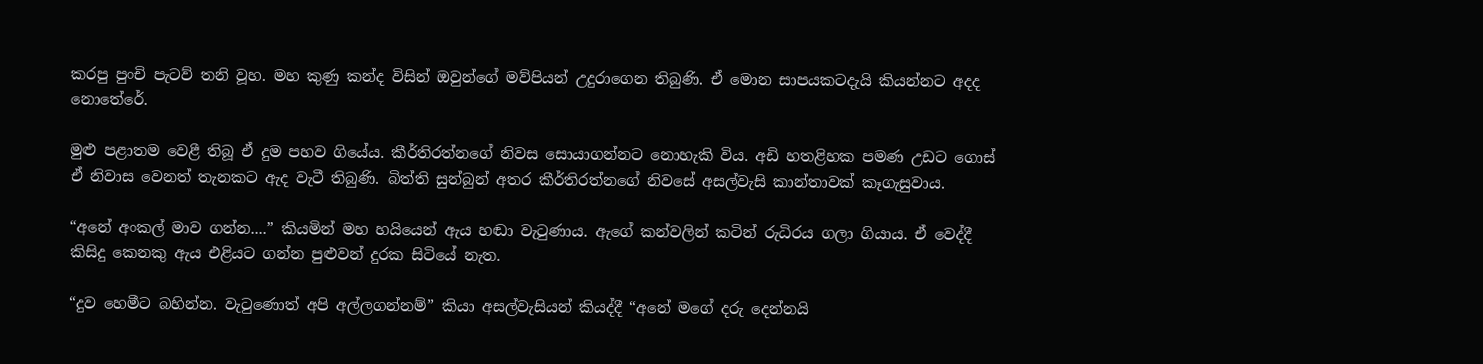කරපු පුංචි පැටව් තනි වූහ. මහ කුණු කන්ද විසින් ඔවුන්ගේ මව්පියන් උදුරාගෙන තිබුණි. ඒ මොන සාපයකටදැයි කියන්නට අදද නොතේරේ.

මුළු පළාතම වෙළී තිබූ ඒ දුම පහව ගියේය. කීර්තිරත්නගේ නිවස සොයාගන්නට නොහැකි විය. අඩි හතළිහක පමණ උඩට ගොස් ඒ නිවාස වෙනත් තැනකට ඇද වැටී තිබුණි. බිත්ති සුන්බුන් අතර කීර්තිරත්නගේ නිවසේ අසල්වැසි කාන්තාවක් කෑගැසුවාය.

“අනේ අංකල් මාව ගන්න....” කියමින් මහ හයියෙන් ඇය හඬා වැටුණාය. ඇගේ කන්වලින් කටින් රුධිරය ගලා ගියාය. ඒ වෙද්දී කිසිදු කෙනකු ඇය එළියට ගන්න පුළුවන් දුරක සිටියේ නැත.

“දුව හෙමීට බහින්න. වැටුණොත් අපි අල්ලගන්නම්” කියා අසල්වැසියන් කියද්දී “අනේ මගේ දරු දෙන්නයි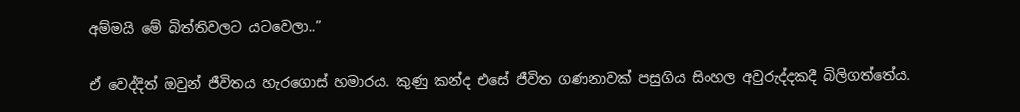අම්මයි මේ බිත්තිවලට යටවෙලා..”

ඒ වෙද්දිත් ඔවුන් ජීවිතය හැරගොස් හමාරය. කුණු කන්ද එසේ ජීවිත ගණනාවක් පසුගිය සිංහල අවුරුද්දකදී බිලිගත්තේය.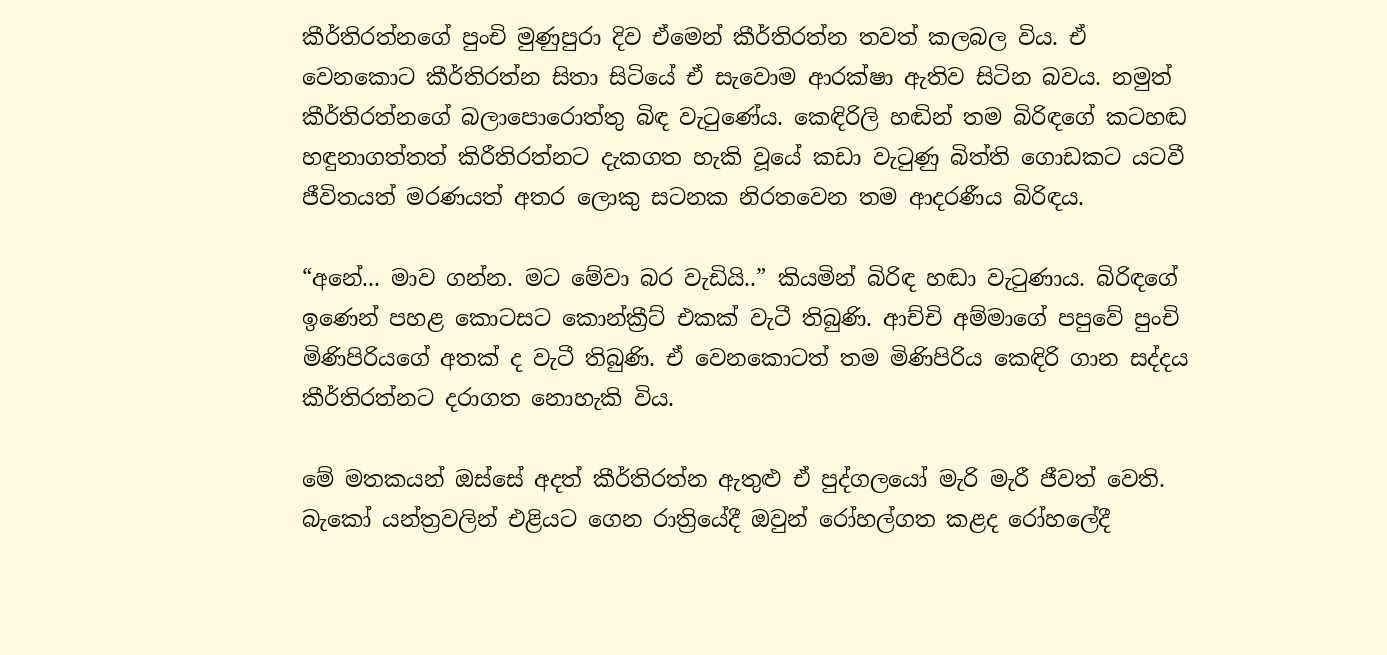කීර්තිරත්නගේ පුංචි මුණුපුරා දිව ඒමෙන් කීර්තිරත්න තවත් කලබල විය. ඒ වෙනකොට කීර්තිරත්න සිතා සිටියේ ඒ සැවොම ආරක්ෂා ඇතිව සිටින බවය. නමුත් කීර්තිරත්නගේ බලාපොරොත්තු බිඳ වැටුණේය. කෙඳිරිලි හඬින් තම බිරිඳගේ කටහඬ හඳුනාගත්තත් කිරීතිරත්නට දැකගත හැකි වූයේ කඩා වැටුණු බිත්ති ගොඩකට යටවී ජීවිතයත් මරණයත් අතර ලොකු සටනක නිරතවෙන තම ආදරණීය බිරිඳය.

“අනේ... මාව ගන්න. මට මේවා බර වැඩියි..” කියමින් බිරිඳ හඬා වැටුණාය. බිරිඳගේ ඉණෙන් පහළ කොටසට කොන්ක්‍රීට් එකක් වැටී තිබුණි. ආච්චි අම්මාගේ පපුවේ පුංචි මිණිපිරියගේ අතක් ද වැටී තිබුණි. ඒ වෙනකොටත් තම මිණිපිරිය කෙඳිරි ගාන සද්දය කීර්තිරත්නට දරාගත නොහැකි විය.

මේ මතකයන් ඔස්සේ අදත් කීර්තිරත්න ඇතුළු ඒ පුද්ගලයෝ මැරි මැරී ජීවත් වෙති. බැකෝ යන්ත්‍රවලින් එළියට ගෙන රාත්‍රියේදී ඔවුන් රෝහල්ගත කළද රෝහලේදී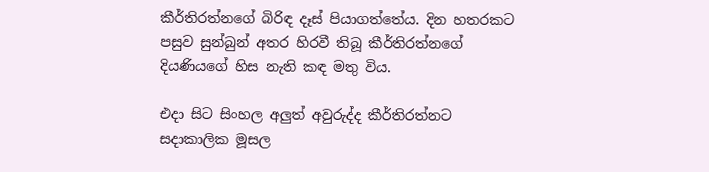කීර්තිරත්නගේ බිරිඳ දෑස් පියාගත්තේය. දින හතරකට පසුව සුන්බුන් අතර හිරවී තිබූ කීර්තිරත්නගේ දියණියගේ හිස නැති කඳ මතු විය.

එදා සිට සිංහල අලුත් අවුරුද්ද කීර්තිරත්නට සදාකාලික මූසල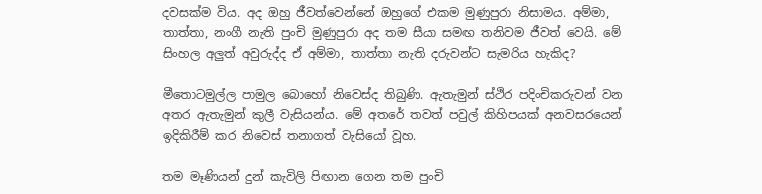දවසක්ම විය. අද ඔහු ජීවත්වෙන්නේ ඔහුගේ එකම මුණුපුරා නිසාමය. අම්මා, තාත්තා, නංගී නැති පුංචි මුණුපුරා අද තම සීයා සමඟ තනිවම ජීවත් වෙයි. මේ සිංහල අලුත් අවුරුද්ද ඒ අම්මා, තාත්තා නැති දරුවන්ට සැමරිය හැකිද?

මීතොටමුල්ල පාමුල බොහෝ නිවෙස්ද තිබුණි. ඇතැමුන් ස්ථිර පදිංචිකරුවන් වන අතර ඇතැමුන් කුලී වැසියන්ය. මේ අතරේ තවත් පවුල් කිහිපයක් අනවසරයෙන් ඉදිකිරීම් කර නිවෙස් තනාගත් වැසියෝ වූහ.

තම මෑණියන් දුන් කැවිලි පිඟාන ගෙන තම පුංචි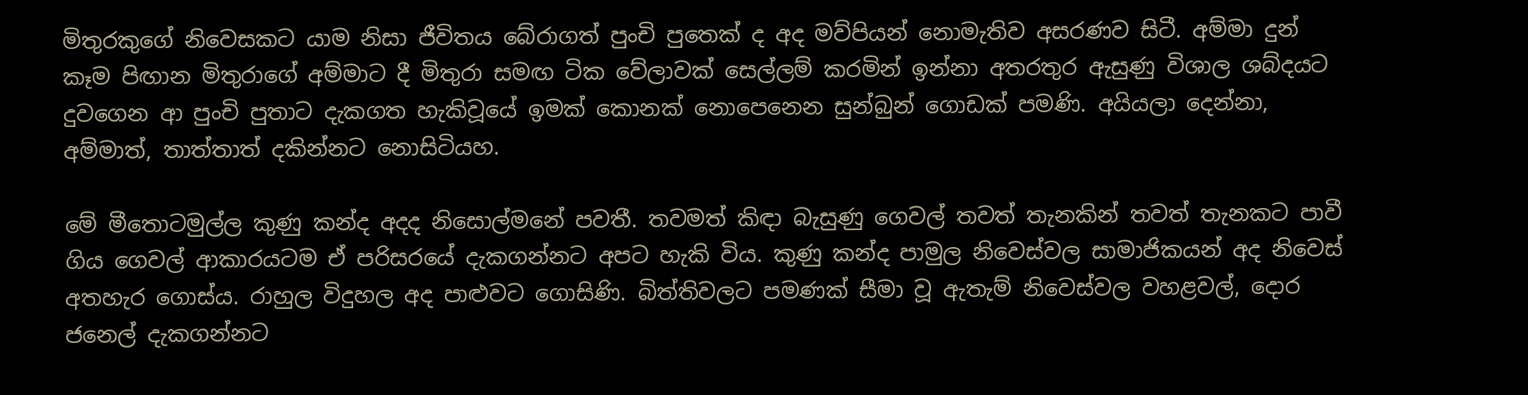මිතුරකුගේ නිවෙසකට යාම නිසා ජීවිතය බේරාගත් පුංචි පුතෙක් ද අද මව්පියන් නොමැතිව අසරණව සිටී. අම්මා දුන් කෑම පිඟාන මිතුරාගේ අම්මාට දී මිතුරා සමඟ ටික වේලාවක් සෙල්ලම් කරමින් ඉන්නා අතරතුර ඇසුණු විශාල ශබ්දයට දුවගෙන ආ පුංචි පුතාට දැකගත හැකිවූයේ ඉමක් කොනක් නොපෙනෙන සුන්බුන් ගොඩක් පමණි. අයියලා දෙන්නා, අම්මාත්, තාත්තාත් දකින්නට නොසිටියහ.

මේ මීතොටමුල්ල කුණු කන්ද අදද නිසොල්මනේ පවතී. තවමත් කිඳා බැසුණු ගෙවල් තවත් තැනකින් තවත් තැනකට පාවී ගිය ගෙවල් ආකාරයටම ඒ පරිසරයේ දැකගන්නට අපට හැකි විය. කුණු කන්ද පාමුල නිවෙස්වල සාමාජිකයන් අද නිවෙස් අතහැර ගොස්ය. රාහුල විදුහල අද පාළුවට ගොසිණි. බිත්තිවලට පමණක් සීමා වූ ඇතැම් නිවෙස්වල වහළවල්, දොර ජනෙල් දැකගන්නට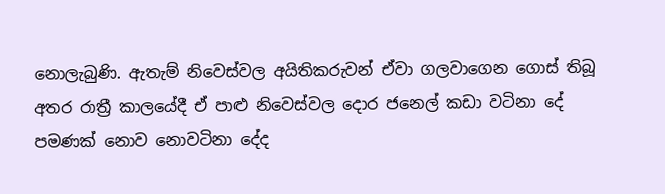නොලැබුණි. ඇතැම් නිවෙස්වල අයිතිකරුවන් ඒවා ගලවාගෙන ගොස් තිබූ අතර රාත්‍රී කාලයේදී ඒ පාළු නිවෙස්වල දොර ජනෙල් කඩා වටිනා දේ පමණක් නොව නොවටිනා දේද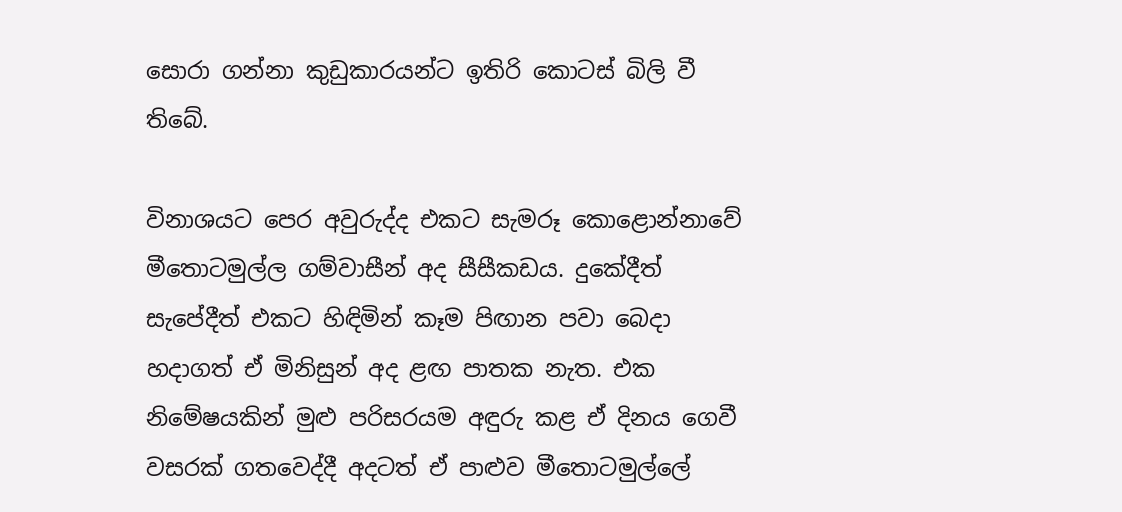සොරා ගන්නා කුඩුකාරයන්ට ඉතිරි කොටස් බිලි වී තිබේ.

විනාශයට පෙර අවුරුද්ද එකට සැමරූ කොළොන්නාවේ මීතොටමුල්ල ගම්වාසීන් අද සීසීකඩය. දුකේදීත් සැපේදීත් එකට හිඳිමින් කෑම පිඟාන පවා බෙදා හදාගත් ඒ මිනිසුන් අද ළඟ පාතක නැත. එක නිමේෂයකින් මුළු පරිසරයම අඳුරු කළ ඒ දිනය ගෙවී වසරක් ගතවෙද්දී අදටත් ඒ පාළුව මීතොටමුල්ලේ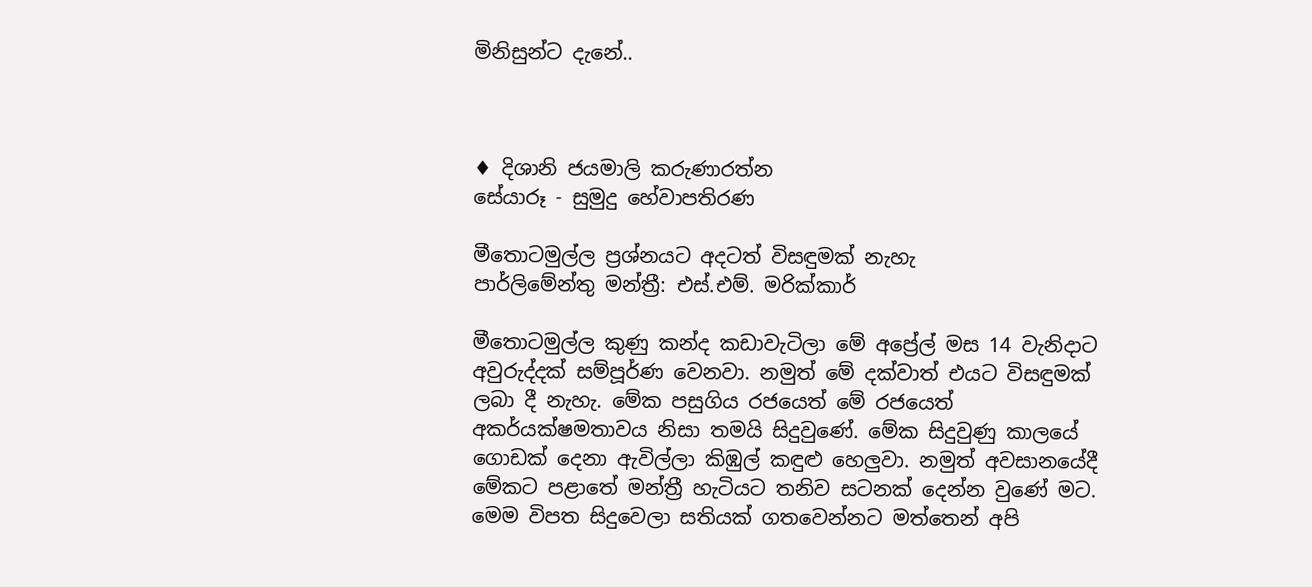මිනිසුන්ට දැනේ..



♦ දිශානි ජයමාලි කරුණාරත්න
සේයාරූ - සුමුදු හේවාපතිරණ

මීතොටමුල්ල ප්‍රශ්නයට අදටත් විසඳුමක් නැහැ
පාර්ලිමේන්තු මන්ත්‍රී: එස්.එම්. මරික්කාර්

මීතොටමුල්ල කුණු කන්ද කඩාවැටිලා මේ අප්‍රේල් මස 14 වැනිදාට අවුරුද්දක් සම්පූර්ණ වෙනවා. නමුත් මේ දක්වාත් එයට විසඳුමක් ලබා දී නැහැ. මේක පසුගිය රජයෙත් මේ රජයෙත් අකර්යක්ෂමතාවය නිසා තමයි සිදුවුණේ. මේක සිදුවුණු කාලයේ ගොඩක් දෙනා ඇවිල්ලා කිඹුල් කඳුළු හෙලුවා. නමුත් අවසානයේදී මේකට පළාතේ මන්ත්‍රී හැටියට තනිව සටනක් දෙන්න වුණේ මට. මෙම විපත සිදුවෙලා සතියක් ගතවෙන්නට මත්තෙන් අපි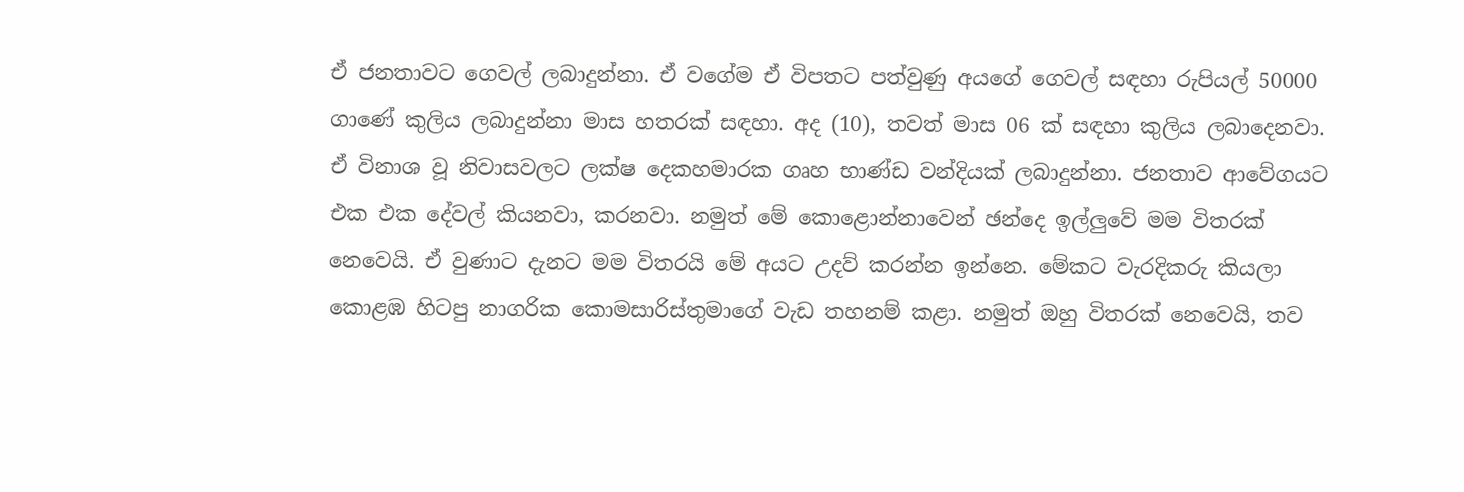ඒ ජනතාවට ගෙවල් ලබාදුන්නා. ඒ වගේම ඒ විපතට පත්වුණු අයගේ ගෙවල් සඳහා රුපියල් 50000 ගාණේ කුලිය ලබාදුන්නා මාස හතරක් සඳහා. අද (10), තවත් මාස 06 ක් සඳහා කුලිය ලබාදෙනවා. ඒ විනාශ වූ නිවාසවලට ලක්ෂ දෙකහමාරක ගෘහ භාණ්ඩ වන්දියක් ලබාදුන්නා. ජනතාව ආවේගයට එක එක දේවල් කියනවා, කරනවා. නමුත් මේ කොළොන්නාවෙන් ඡන්දෙ ඉල්ලුවේ මම විතරක් නෙවෙයි. ඒ වුණාට දැනට මම විතරයි මේ අයට උදව් කරන්න ඉන්නෙ. මේකට වැරදිකරු කියලා කොළඹ හිටපු නාගරික කොමසාරිස්තුමාගේ වැඩ තහනම් කළා. නමුත් ඔහු විතරක් නෙවෙයි, තව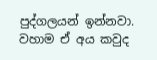පුද්ගලයන් ඉන්නවා. වහාම ඒ අය කවුද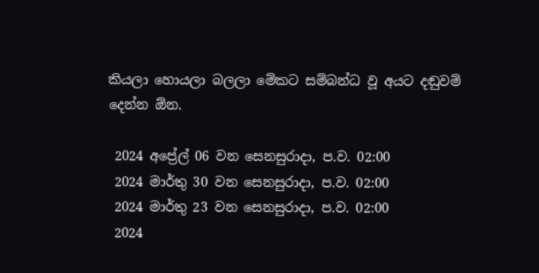කියලා හොයලා බලලා මේකට සම්බන්ධ වූ අයට දඬුවම් දෙන්න ඕන.

 2024 අප්‍රේල් 06 වන සෙනසුරාදා, ප.ව. 02:00
 2024 මාර්තු 30 වන සෙනසුරාදා, ප.ව. 02:00
 2024 මාර්තු 23 වන සෙනසුරාදා, ප.ව. 02:00
 2024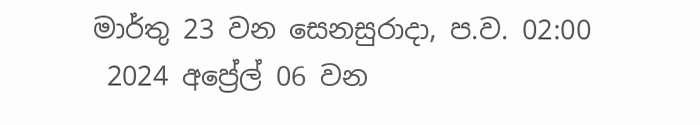මාර්තු 23 වන සෙනසුරාදා, ප.ව. 02:00
 2024 අප්‍රේල් 06 වන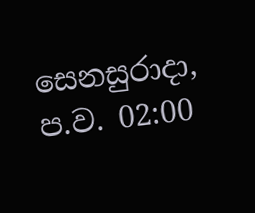සෙනසුරාදා, ප.ව. 02:00